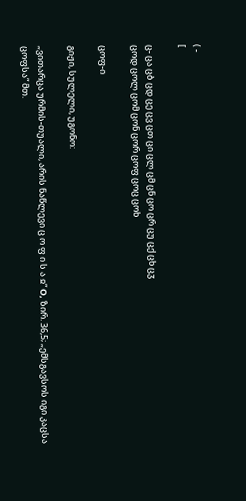( -
[

ც- ცა ცბ ცდ ცე ცვ ცთ ცი ცლ ცმ ცნ ცო ცრ ცუ ცქ ცხ ცჳ
ცოდ ცოლ ცომ ცონ ცორ ცოფ ცოც ცოხ

ცოფ-ი

გიჟი, სულელი, უგონო:

„ვითარცა ურმის-თუალი, არის ნაწლევი ც ო ფ ი ს ა ჲ“ О, ზირ. 36,5; „ემსგავსოს იგი კაცსა ცოფსა“ მთ.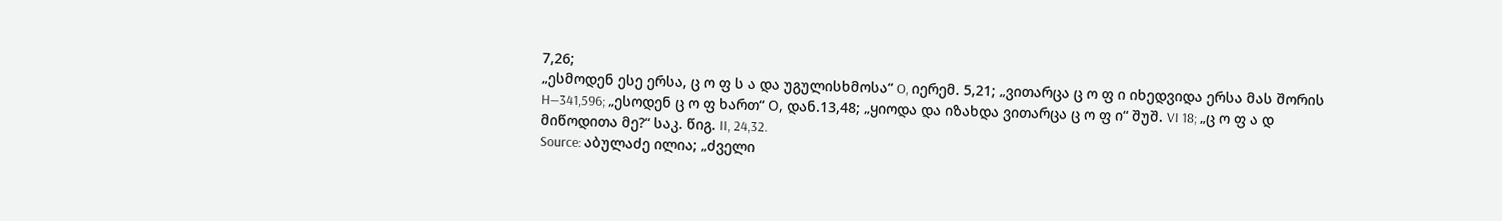7,26;
„ესმოდენ ესე ერსა, ც ო ფ ს ა და უგულისხმოსა“ O, იერემ. 5,21; „ვითარცა ც ო ფ ი იხედვიდა ერსა მას შორის
H—341,596; „ესოდენ ც ო ფ ხართ“ О, დან.13,48; „ყიოდა და იზახდა ვითარცა ც ო ფ ი“ შუშ. VI 18; „ც ო ფ ა დ
მიწოდითა მე?“ საკ. წიგ. II, 24,32.
Source: აბულაძე ილია; „ძველი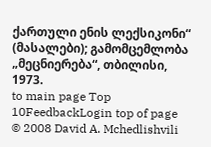ქართული ენის ლექსიკონი“ (მასალები); გამომცემლობა „მეცნიერება“, თბილისი, 1973.
to main page Top 10FeedbackLogin top of page
© 2008 David A. Mchedlishvili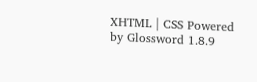XHTML | CSS Powered by Glossword 1.8.9